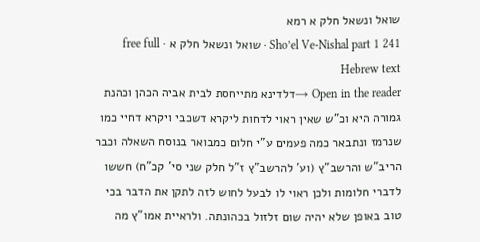שואל ונשאל חלק א רמא
Sho’el Ve-Nishal part 1 241 · שואל ונשאל חלק א · free full Hebrew text
Open in the reader →דלדינא מתייחסת לבית אביה הכהן וכהנת גמורה היא וכ"ש שאין ראוי לדחות ליקרא דשכבי ויקרא דחיי כמו שנרמז ונתבאר כמה פעמים ע"י חלום כמבואר בנוסח השאלה וכבר הריב"ש והרשב"ץ (וע' להרשב"ץ ז"ל חלק שני סי' קכ"ח) חששו לדברי חלומות ולכן ראוי לו לבעל לחוש לזה לתקן את הדבר בכי טוב באופן שלא יהיה שום זלזול בכהונתה. ולראיית אמו"ץ מה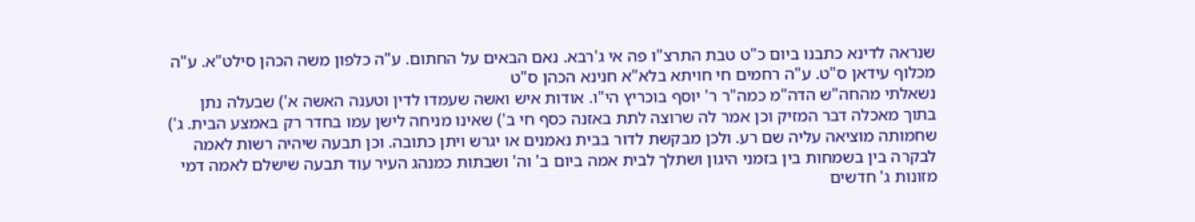שנראה לדינא כתבנו ביום כ"ט טבת התרצ"ו פה אי ג'רבא. נאם הבאים על החתום. ע"ה כלפון משה הכהן סילט"א. ע"ה מכלוף עידאן ס"ט. ע"ה רחמים חי חויתא בלא"א חנינא הכהן ס"ט
נשאלתי מהחה"ש הדה"מ כמה"ר ר' יוסף בוכריץ הי"ו. אודות איש ואשה שעמדו לדין וטענה האשה א') שבעלה נתן בתוך מאכלה דבר המזיק וכן אמר לה שרוצה לתת באזנה כסף חי ב') שאינו מניחה לישן עמו בחדר רק באמצע הבית. ג') שחמותה מוציאה עליה שם רע. ולכן מבקשת לדור בבית נאמנים או יגרש ויתן כתובה. וכן תבעה שיהיה רשות לאמה לבקרה בין בשמחות בין בזמני היגון ושתלך לבית אמה ביום ב' וה' ושבתות כמנהג העיר עוד תבעה שישלם לאמה דמי מזונות ג' חדשים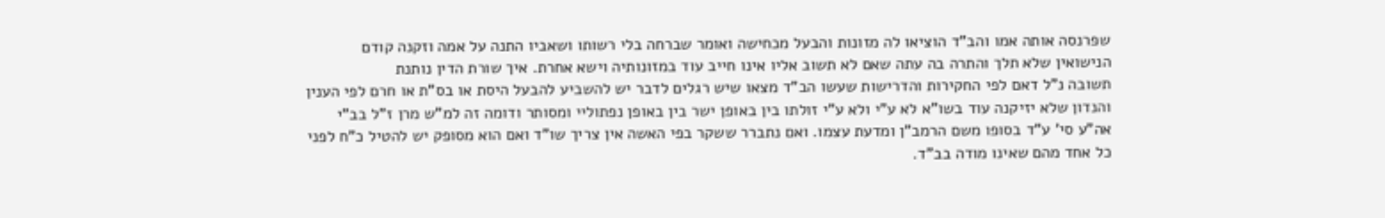שפרנסה אותה אמו והב"ד הוציאו לה מזונות והבעל מכחישה ואומר שברחה בלי רשותו ושאביו התנה על אמה וזקנה קודם הנישואין שלא תלך והתרה בה עתה שאם לא תשוב אליו אינו חייב עוד במזונותיה וישא אחרת. איך שורת הדין נותנת
תשובה נ"ל דאם לפי החקירות והדרישות שעשו הב"ד מצאו שיש רגלים לדבר יש להשביע להבעל היסת או בס"ת או חרם לפי הענין והנדון שלא יזיקנה עוד בשו"א לא ע"י ולא ע"י זולתו בין באופן ישר בין באופן נפתוליי ומסותר ודומה זה למ"ש מרן ז"ל בב"י אה"ע סי' ע"ד בסופו משם הרמב"ן ומדעת עצמו. ואם נתברר ששקר בפי האשה אין צריך שו"ד ואם הוא מסופק יש להטיל כ"ח לפני כל אחד מהם שאינו מודה בב"ד.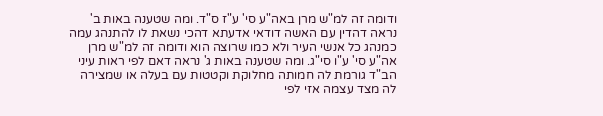ודומה זה למ"ש מרן באה"ע סי' ע"ז ס"ד. ומה שטענה באות ב' נראה דהדין עם האשה דודאי אדעתא דהכי נשאת לו להתנהג עמה כמנהג כל אנשי העיר ולא כמו שרוצה הוא ודומה זה למ"ש מרן אה"ע סי' ע"ו סי"ג. ומה שטענה באות ג' נראה דאם לפי ראות עיני הב"ד גורמת לה חמותה מחלוקת וקטטות עם בעלה או שמצירה לה מצד עצמה אזי לפי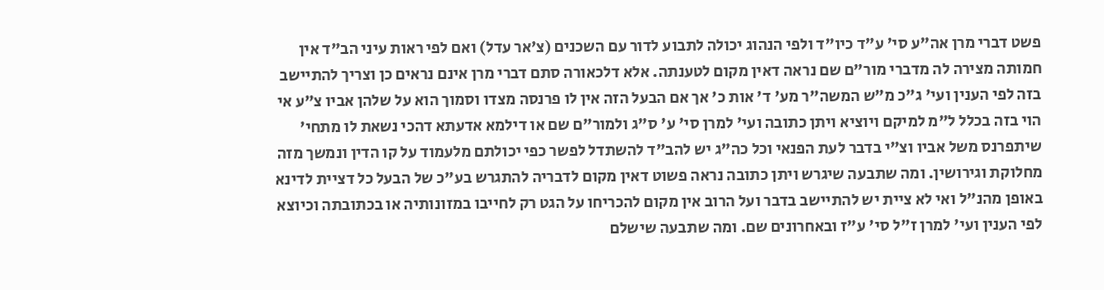פשט דברי מרן אה"ע סי' ע"ד כיו"ד ולפי הנהוג יכולה לתבוע לדור עם השכנים (צ'אר עדל) ואם לפי ראות עיני הב"ד אין חמותה מצירה לה מדברי מור"ם שם נראה דאין מקום לטענתה. אלא דלכאורה סתם דברי מרן אינם נראים כן וצריך להתיישב בזה לפי הענין ועי' ג"כ מ"ש המשה"ר מע' ד' אות כ' אך אם הבעל הזה אין לו פרנסה מצדו וסמוך הוא על שלהן אביו צ"ע אי הוי בזה בכלל ל"מ למיקם ויוציא ויתן כתובה ועי' למרן סי' ע' ס"ג ולמור"ם שם או דילמא אדעתא דהכי נשאת לו מתחי' שיתפרנס משל אביו וצ"י בדבר לעת הפנאי וכל כה"ג יש להב"ד להשתדל לפשר כפי יכולתם מלעמוד על קו הדין ונמשך מזה מחלוקת וגירושין. ומה שתבעה שיגרש ויתן כתובה נראה פשוט דאין מקום לדבריה להתגרש בע"כ של הבעל כל דציית לדינא באופן מהנ"ל ואי לא ציית יש להתיישב בדבר ועל הרוב אין מקום להכריחו על הגט רק לחייבו במזונותיה או בכתובתה וכיוצא לפי הענין ועי' למרן ז"ל סי' ע"ז ובאחרונים שם. ומה שתבעה שישלם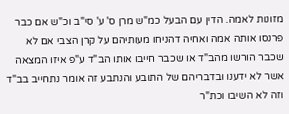מזונות לאמה. הדין עם הבעל כמ"ש מרן ס' ע' סי"ב וכ"ש אם כבר פרנסו אותה אמה ואחיה דהניחו מעותיהם על קרן הצבי אם לא שכבר הורשו מהב"ד או שכבר חייבו אותו הב"ד ע"פ איזו המצאה אשר לא ידענו ובדבריהם של התובע והנתבע זה אומר נתחייב בב"ד וזה לא השיבו וכת"ר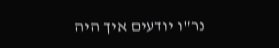נר"ו יודעים איך היה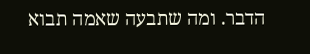הדבר. ומה שתבעה שאמה תבוא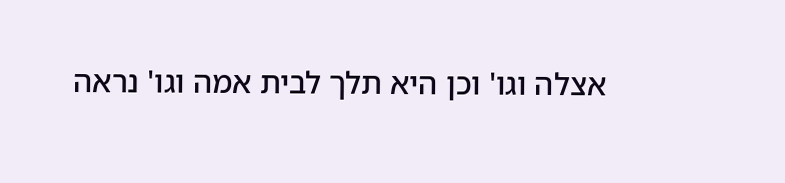אצלה וגו' וכן היא תלך לבית אמה וגו' נראה